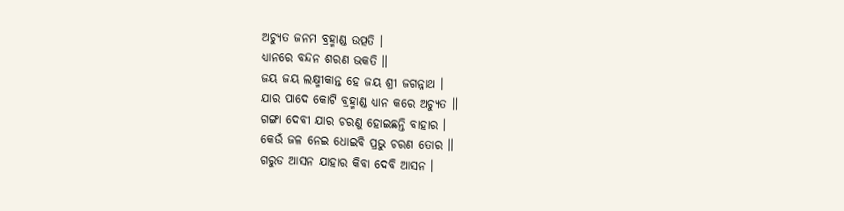ଅଚ୍ୟୁତ ଜନମ ବ୍ରହ୍ମାଣ୍ଡ ଉତ୍ପତି ।
ଧ୍ୟାନରେ ବନ୍ଦନ ଶରଣ ଭକତି ॥
ଜୟ ଜୟ ଲକ୍ଷ୍ମୀକାନ୍ତ ହେ ଜୟ ଶ୍ରୀ ଜଗନ୍ନାଥ ।
ଯାର ପାଦେ କୋଟି ବ୍ରହ୍ମାଣ୍ଡ ଧ୍ୟାନ କରେ ଅଚ୍ୟୁତ ॥
ଗଙ୍ଗା ଦେବୀ ଯାର ଚରଣୁ ହୋଇଛନ୍ତି ବାହାର ।
କେଉଁ ଜଳ ନେଇ ଧୋଇବି ପ୍ରଭୁ ଚରଣ ତୋର ॥
ଗରୁଡ ଆସନ ଯାହାର କିବା ଦେବି ଆସନ ।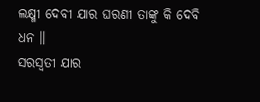ଲକ୍ଷ୍ମୀ ଦେବୀ ଯାର ଘରଣୀ ତାଙ୍କୁ କି ଦେବି ଧନ ॥
ସରସ୍ୱତୀ ଯାର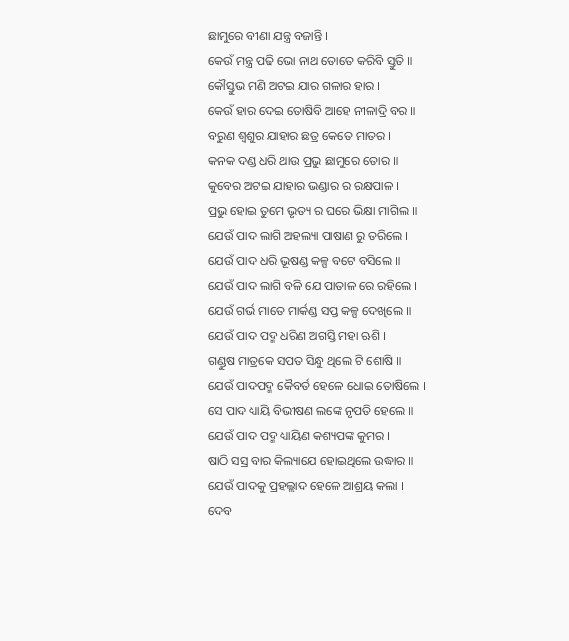ଛାମୁରେ ବୀଣା ଯନ୍ତ୍ର ବଜାନ୍ତି ।
କେଉଁ ମନ୍ତ୍ର ପଢି ଭୋ ନାଥ ତୋତେ କରିବି ସ୍ତୁତି ॥
କୌସ୍ତୁଭ ମଣି ଅଟଇ ଯାର ଗଳାର ହାର ।
କେଉଁ ହାର ଦେଇ ତୋଷିବି ଆହେ ନୀଳାଦ୍ରି ବର ॥
ବରୁଣ ଶ୍ୱଶୁର ଯାହାର ଛତ୍ର କେତେ ମାତର ।
କନକ ଦଣ୍ଡ ଧରି ଥାଉ ପ୍ରଭୁ ଛାମୁରେ ତୋର ॥
କୁବେର ଅଟଇ ଯାହାର ଭଣ୍ଡାର ର ରକ୍ଷପାଳ ।
ପ୍ରଭୁ ହୋଇ ତୁମେ ଭୃତ୍ୟ ର ଘରେ ଭିକ୍ଷା ମାଗିଲ ॥
ଯେଉଁ ପାଦ ଲାଗି ଅହଲ୍ୟା ପାଷାଣ ରୁ ତରିଲେ ।
ଯେଉଁ ପାଦ ଧରି ଭୂଷଣ୍ଡ କଳ୍ପ ବଟେ ବସିଲେ ॥
ଯେଉଁ ପାଦ ଲାଗି ବଳି ଯେ ପାତାଳ ରେ ରହିଲେ ।
ଯେଉଁ ଗର୍ଭ ମାତେ ମାର୍କଣ୍ଡ ସପ୍ତ କଳ୍ପ ଦେଖିଲେ ॥
ଯେଉଁ ପାଦ ପଦ୍ମ ଧରିଣ ଅଗସ୍ତି ମହା ଋଶି ।
ଗଣ୍ଡୁଷ ମାତ୍ରକେ ସପତ ସିନ୍ଧୁ ଥିଲେ ଟି ଶୋଷି ॥
ଯେଉଁ ପାଦପଦ୍ମ କୈବର୍ତ ହେଳେ ଧୋଇ ତୋଷିଲେ ।
ସେ ପାଦ ଧ୍ୟାୟି ବିଭୀଷଣ ଲଙ୍କେ ନୃପତି ହେଲେ ॥
ଯେଉଁ ପାଦ ପଦ୍ମ ଧ୍ୟାୟିଣ କଶ୍ୟପଙ୍କ କୁମର ।
ଷାଠି ସସ୍ର ବାର କିଲ୍ୟାଯେ ହୋଇଥିଲେ ଉଦ୍ଧାର ॥
ଯେଉଁ ପାଦକୁ ପ୍ରହଲ୍ଲାଦ ହେଳେ ଆଶ୍ରୟ କଲା ।
ଦେବ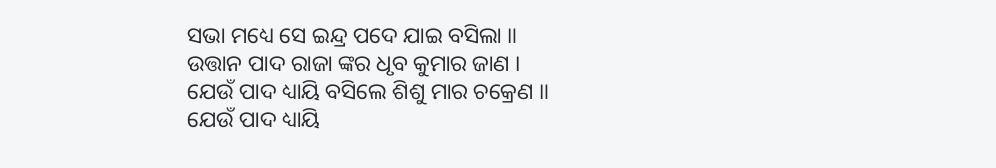ସଭା ମଧ୍ୟେ ସେ ଇନ୍ଦ୍ର ପଦେ ଯାଇ ବସିଲା ॥
ଉତ୍ତାନ ପାଦ ରାଜା ଙ୍କର ଧୃବ କୁମାର ଜାଣ ।
ଯେଉଁ ପାଦ ଧ୍ୟାୟି ବସିଲେ ଶିଶୁ ମାର ଚକ୍ରେଣ ॥
ଯେଉଁ ପାଦ ଧ୍ୟାୟି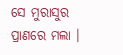ସେ ମୁରାସୁର ପ୍ରାଣରେ ମଲା ।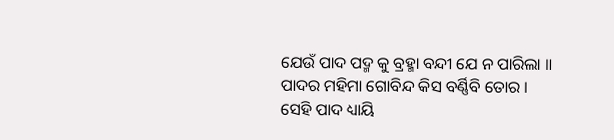ଯେଉଁ ପାଦ ପଦ୍ମ କୁ ବ୍ରହ୍ମା ବନ୍ଦୀ ଯେ ନ ପାରିଲା ॥
ପାଦର ମହିମା ଗୋବିନ୍ଦ କିସ ବର୍ଣ୍ଣିବି ତୋର ।
ସେହି ପାଦ ଧ୍ୟାୟି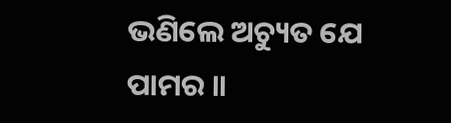ଭଣିଲେ ଅଚ୍ୟୁତ ଯେ ପାମର ॥